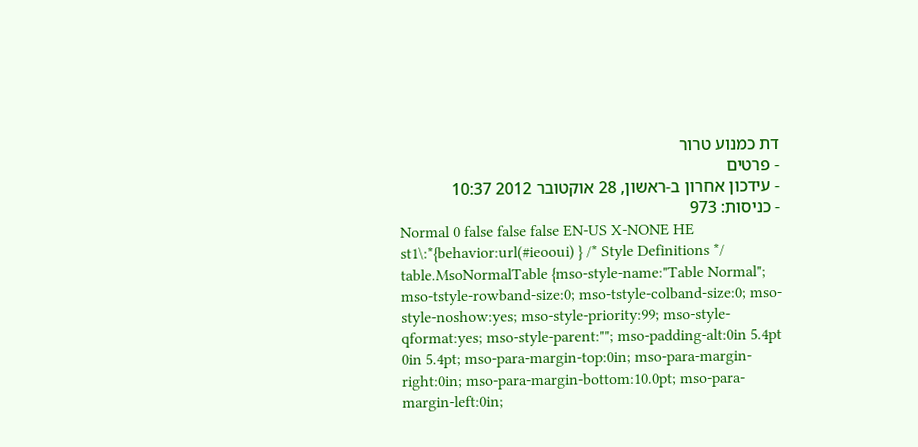דת כמנוע טרור
- פרטים
- עידכון אחרון ב-ראשון, 28 אוקטובר 2012 10:37
- כניסות: 973
Normal 0 false false false EN-US X-NONE HE st1\:*{behavior:url(#ieooui) } /* Style Definitions */ table.MsoNormalTable {mso-style-name:"Table Normal"; mso-tstyle-rowband-size:0; mso-tstyle-colband-size:0; mso-style-noshow:yes; mso-style-priority:99; mso-style-qformat:yes; mso-style-parent:""; mso-padding-alt:0in 5.4pt 0in 5.4pt; mso-para-margin-top:0in; mso-para-margin-right:0in; mso-para-margin-bottom:10.0pt; mso-para-margin-left:0in;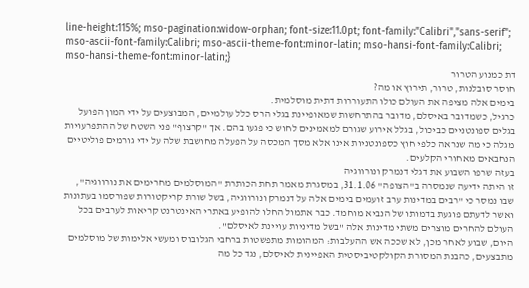line-height:115%; mso-pagination:widow-orphan; font-size:11.0pt; font-family:"Calibri","sans-serif"; mso-ascii-font-family:Calibri; mso-ascii-theme-font:minor-latin; mso-hansi-font-family:Calibri; mso-hansi-theme-font:minor-latin;}
דת כמנוע הטרור
חוסר סובלנות, טרור, תירוץ או מה?
בימים אלה מציפה את העולם כולו התעוררות דתית מוסלמית.
כרגיל, כשמדובר באיסלם, מדובר בהתרחשות שמאופיינת בגלי הרס כלל עולמיים, המבוצעים על ידי המון הפועל בגלים ספונטניים כביכול, בגלל אירוע שגורם למאמינים לחוש כי פגעו בהם. אך "קרצוף" פני השטח של ההתפרעויות מגלה כי מה שנראה כלפי חוץ כספונטניות אינו אלא מסך המכסה על הפעלה מחושבת שלה על ידי גורמים פוליטיים הנחבאים מאחורי הקלעים.
בעזה שרפו השבוע את דגלי דנמרק ונורווגיה
זו היתה ידיעה שנמסרה ב"הצופה" 31.1.06, במסגרת מאמר תחת הכותרת "המוסלמים מחרימים את נורווגיה", שבו נמסר כי "רבים במדינות ערב זועמים בימים אלה על דנמרק ונורווגיה, בשל שורת קריקטורות שפורסמו בעתונות ואשר לדעתם פוגעת בדמותו של הנביא מוחמד. כבר אתמול החלו להופיע באתרי האינטרנט קריאות לערבים בכל העולם להחרים מוצרים משתי מדינות אלה "בשל מדיניות עויינת לאיסלם".
היום, שבוע לאחר מכן, לא שככה אש ההעלבות: המהומות מתפשטות ברחבי הגלובוס ומעשי אלימות של מוסלמים מתבצעים, כהבנת המסורת הקולקטיביסטית האפיינית לאיסלם, נגד כל מה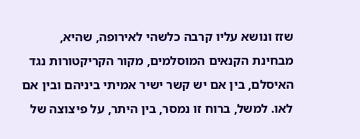שזז ונושא עליו קרבה כלשהי לאירופה, שהיא, מבחינת הקנאים המוסלמים, מקור הקריקטורות נגד האיסלם, בין אם יש קשר ישיר אמיתי ביניהם ובין אם לאו. למשל, ברוח זו נמסר, בין היתר, על פיצוצה של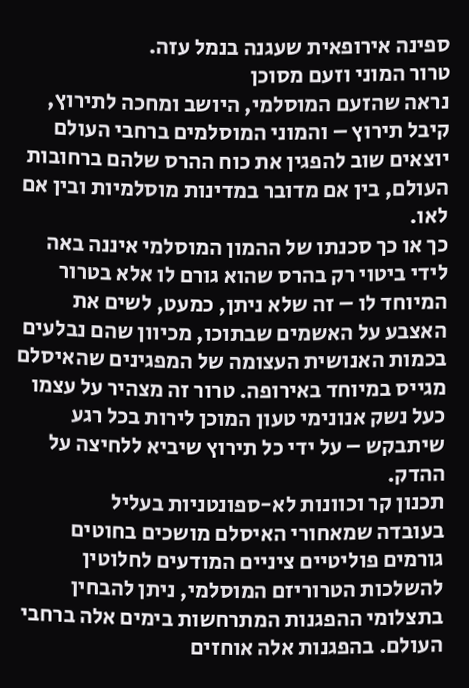ספינה אירופאית שעגנה בנמל עזה.
טרור המוני וזעם מסוכן
נראה שהזעם המוסלמי, היושב ומחכה לתירוץ, קיבל תירוץ – והמוני המוסלמים ברחבי העולם יוצאים שוב להפגין את כוח ההרס שלהם ברחובות העולם, בין אם מדובר במדינות מוסלמיות ובין אם לאו.
כך או כך סכנתו של ההמון המוסלמי איננה באה לידי ביטוי רק בהרס שהוא גורם לו אלא בטרור המיוחד לו – זה שלא ניתן, כמעט, לשים את האצבע על האשמים שבתוכו, מכיוון שהם נבלעים בכמות האנושית העצומה של המפגינים שהאיסלם מגייס במיוחד באירופה. טרור זה מצהיר על עצמו כעל נשק אנונימי טעון המוכן לירות בכל רגע שיתבקש – על ידי כל תירוץ שיביא ללחיצה על ההדק.
תכנון קר וכוונות לא-ספונטניות בעליל
בעובדה שמאחורי האיסלם מושכים בחוטים גורמים פוליטיים ציניים המודעים לחלוטין להשלכות הטרוריזם המוסלמי, ניתן להבחין בתצלומי ההפגנות המתרחשות בימים אלה ברחבי העולם. בהפגנות אלה אוחזים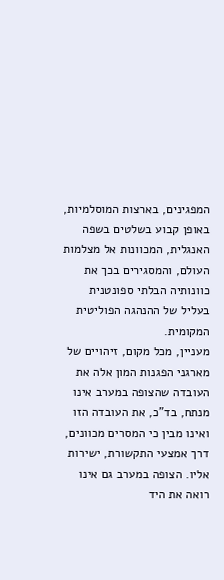המפגינים, בארצות המוסלמיות, באופן קבוע בשלטים בשפה האנגלית, המכוונות אל מצלמות העולם, והמסגירים בכך את כוונותיה הבלתי ספונטנית בעליל של ההנהגה הפוליטית המקומית.
מעניין, מכל מקום, זיהויים של מארגני הפגנות המון אלה את העובדה שהצופה במערב אינו מנתח, בד"כ, את העובדה הזו ואינו מבין כי המסרים מכוונים, דרך אמצעי התקשורת, ישירות אליו. הצופה במערב גם אינו רואה את היד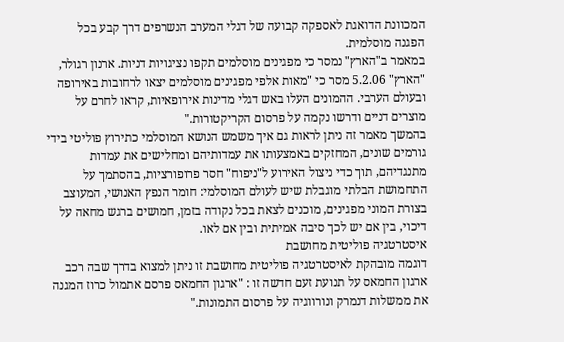המכוונת הדואגת לאספקה קבועה של דגלי המערב הנשרפים דרך קבע בכל הפגנה מוסלמית.
במאמר ב"הארץ" נמסר כי מפגינים מוסלמים תקפו נציגויות דניות. ארנון רגולר, "הארץ" 5.2.06 מסר כי "מאות אלפי מפגינים מוסלמים יצאו לרחובות באירופה ובעולם הערבי. ההמונים העלו באש דגלי מדינות אירופאיות, קראו לחרם על מוצרים דניים ודרשו נקמה על פרסום הקריקטורות."
בהמשך מאמר זה ניתן לראות גם איך משמש הנושא המוסלמי כתירוץ פוליטי בידי גורמים שונים, המחזקים באמצעותו את עמדותיהם ומחלישים את עמדות מתנגדיהם, תוך כדי ניצול האירוע ל"ניפוח" חסר פרופורציות, בהסתמך על התחמושת הבלתי מוגבלת שיש לעולם המוסלמי: חומר הנפץ האנושי, המעוצב בצורת המוני מפגינים, מוכנים לצאת בכל נקודה בזמן, חמושים ברגש מחאה על דיכוי, בין אם יש לכך סיבה אמיתית ובין אם לאו.
איסטרטגיה פוליטית מחושבת
דוגמה מובהקת לאיסטרטגיה פוליטית מחושבת זו ניתן למצוא בדרך שבה רכב ארגון החמאס על תנועת זעם חדשה זו : "ארגון החמאס פרסם אתמול כרוז המגנה את ממשלות דנמרק ונורווגיה על פרסום התמונות."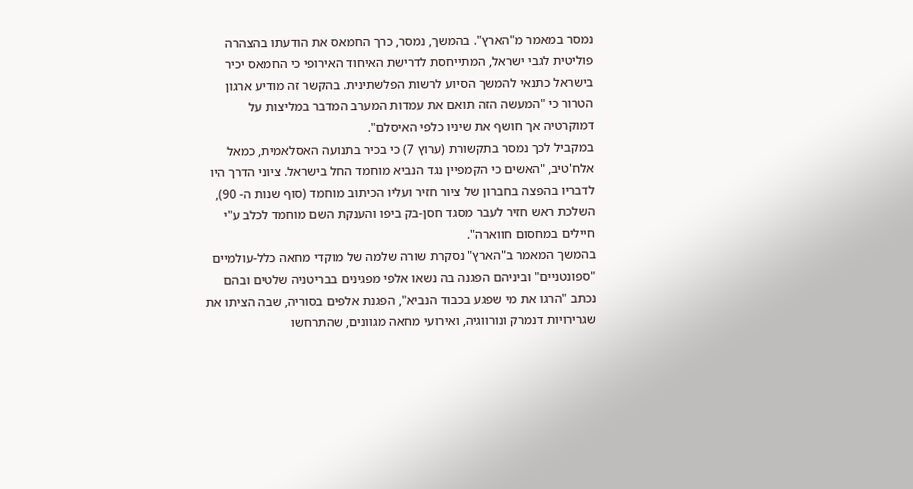נמסר במאמר מ"הארץ". בהמשך, נמסר, כרך החמאס את הודעתו בהצהרה פוליטית לגבי ישראל, המתייחסת לדרישת האיחוד האירופי כי החמאס יכיר בישראל כתנאי להמשך הסיוע לרשות הפלשתינית. בהקשר זה מודיע ארגון הטרור כי "המעשה הזה תואם את עמדות המערב המדבר במליצות על דמוקרטיה אך חושף את שיניו כלפי האיסלם".
במקביל לכך נמסר בתקשורת (ערוץ 7) כי בכיר בתנועה האסלאמית, כמאל אלח'טיב, "האשים כי הקמפיין נגד הנביא מוחמד החל בישראל. ציוני הדרך היו לדבריו בהפצה בחברון של ציור חזיר ועליו הכיתוב מוחמד (סוף שנות ה- 90), השלכת ראש חזיר לעבר מסגד חסן-בק ביפו והענקת השם מוחמד לכלב ע"י חיילים במחסום חווארה".
בהמשך המאמר ב"הארץ" נסקרת שורה שלמה של מוקדי מחאה כלל-עולמיים "ספונטניים" וביניהם הפגנה בה נשאו אלפי מפגינים בבריטניה שלטים ובהם נכתב "הרגו את מי שפגע בכבוד הנביא", הפגנת אלפים בסוריה, שבה הציתו את שגרירויות דנמרק ונורווגיה, ואירועי מחאה מגוונים, שהתרחשו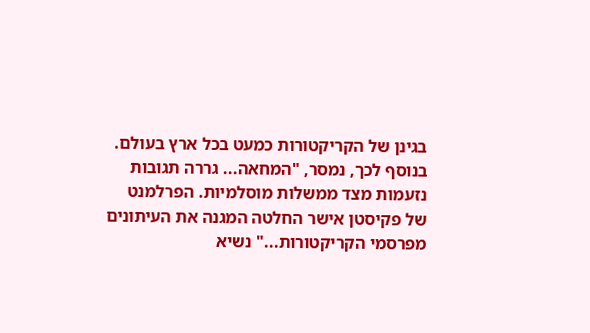בגינן של הקריקטורות כמעט בכל ארץ בעולם.
בנוסף לכך, נמסר, "המחאה... גררה תגובות נזעמות מצד ממשלות מוסלמיות. הפרלמנט של פקיסטן אישר החלטה המגנה את העיתונים מפרסמי הקריקטורות..." נשיא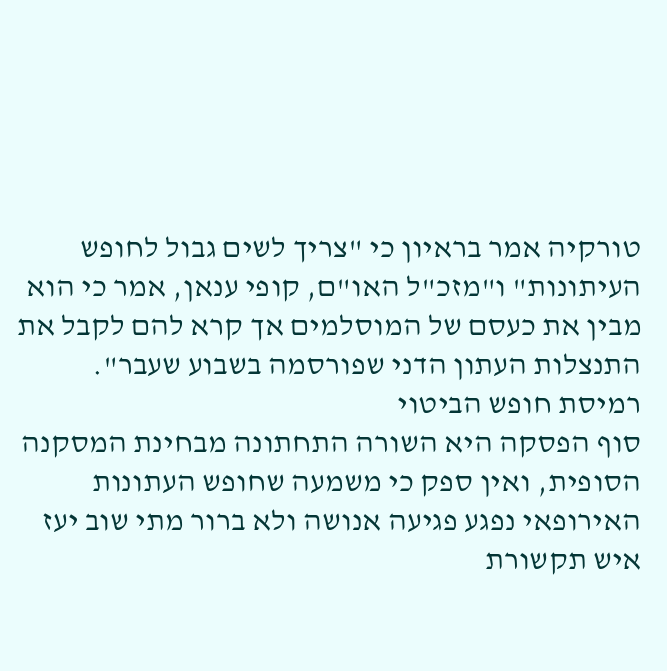טורקיה אמר בראיון כי "צריך לשים גבול לחופש העיתונות" ו"מזכ"ל האו"ם, קופי ענאן, אמר כי הוא מבין את כעסם של המוסלמים אך קרא להם לקבל את התנצלות העתון הדני שפורסמה בשבוע שעבר".
רמיסת חופש הביטוי
סוף הפסקה היא השורה התחתונה מבחינת המסקנה הסופית, ואין ספק כי משמעה שחופש העתונות האירופאי נפגע פגיעה אנושה ולא ברור מתי שוב יעז איש תקשורת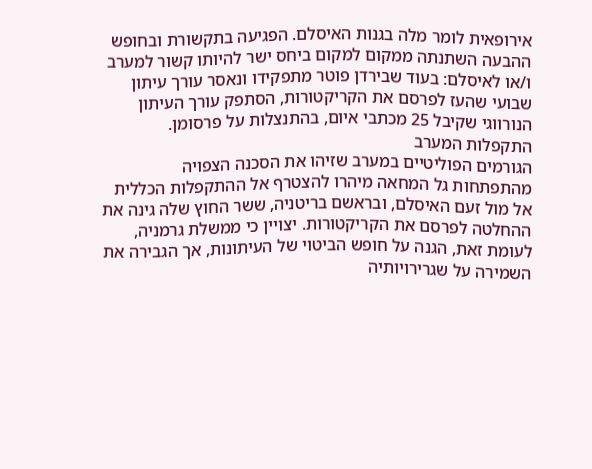אירופאית לומר מלה בגנות האיסלם. הפגיעה בתקשורת ובחופש ההבעה השתנתה ממקום למקום ביחס ישר להיותו קשור למערב ו/או לאיסלם: בעוד שבירדן פוטר מתפקידו ונאסר עורך עיתון שבועי שהעז לפרסם את הקריקטורות, הסתפק עורך העיתון הנורווגי שקיבל 25 מכתבי איום, בהתנצלות על פרסומן.
התקפלות המערב
הגורמים הפוליטיים במערב שזיהו את הסכנה הצפויה מהתפתחות גל המחאה מיהרו להצטרף אל ההתקפלות הכללית אל מול זעם האיסלם, ובראשם בריטניה, ששר החוץ שלה גינה את ההחלטה לפרסם את הקריקטורות. יצויין כי ממשלת גרמניה, לעומת זאת, הגנה על חופש הביטוי של העיתונות, אך הגבירה את השמירה על שגרירויותיה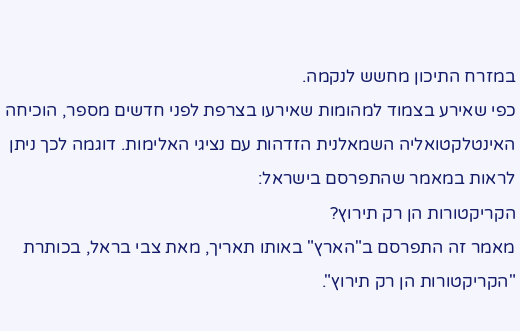במזרח התיכון מחשש לנקמה.
כפי שאירע בצמוד למהומות שאירעו בצרפת לפני חדשים מספר, הוכיחה האינטלקטואליה השמאלנית הזדהות עם נציגי האלימות. דוגמה לכך ניתן לראות במאמר שהתפרסם בישראל:
הקריקטורות הן רק תירוץ?
מאמר זה התפרסם ב"הארץ" באותו תאריך, מאת צבי בראל, בכותרת "הקריקטורות הן רק תירוץ".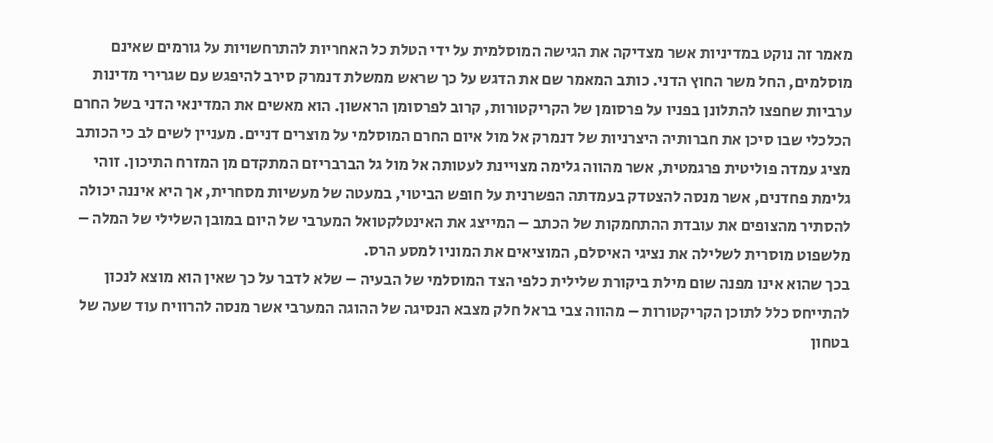מאמר זה נוקט במדיניות אשר מצדיקה את הגישה המוסלמית על ידי הטלת כל האחריות להתרחשויות על גורמים שאינם מוסלמים, החל משר החוץ הדני. כותב המאמר שם את הדגש על כך שראש ממשלת דנמרק סירב להיפגש עם שגרירי מדינות ערביות שחפצו להתלונן בפניו על פרסומן של הקריקטורות, קרוב לפרסומן הראשון. הוא מאשים את המדינאי הדני בשל החרם הכלכלי שבו סיכן את חברותיה היצרניות של דנמרק אל מול איום החרם המוסלמי על מוצרים דניים. מעניין לשים לב כי הכותב מציג עמדה פוליטית פרגמטית, אשר מהווה גלימה מצויינת לעטותה אל מול גל הברבריזם המתקדם מן המזרח התיכון. זוהי גלימת פחדנים, אשר מנסה להצטדק בעמדתה הפשרנית על חופש הביטוי, במעטה של מעשיות מסחרית, אך היא איננה יכולה להסתיר מהצופים את עובדת ההתחמקות של הכתב – המייצג את האינטלקטואל המערבי של היום במובן השלילי של המלה – מלשפוט מוסרית לשלילה את נציגי האיסלם, המוציאים את המוניו למסע הרס.
בכך שהוא אינו מפנה שום מילת ביקורת שלילית כלפי הצד המוסלמי של הבעיה – שלא לדבר על כך שאין הוא מוצא לנכון להתייחס כלל לתוכן הקריקטורות – מהווה צבי בראל חלק מצבא הנסיגה של ההוגה המערבי אשר מנסה להרוויח עוד שעה של בטחון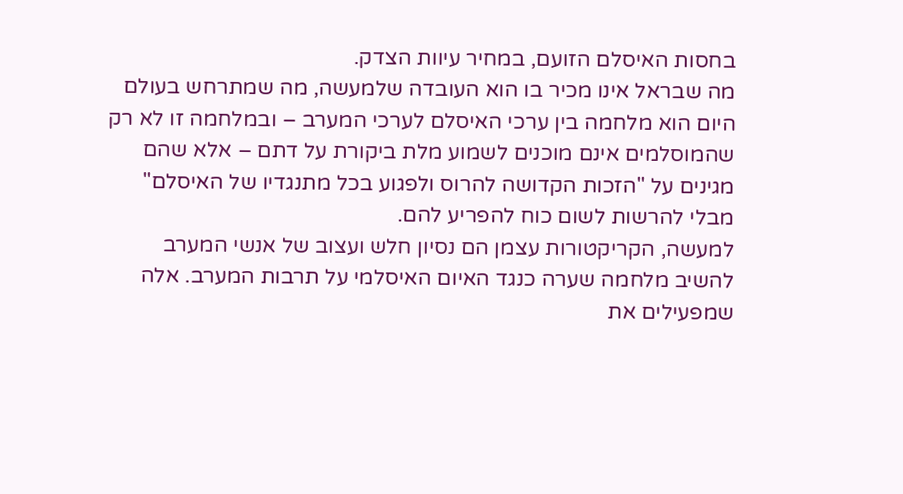בחסות האיסלם הזועם, במחיר עיוות הצדק.
מה שבראל אינו מכיר בו הוא העובדה שלמעשה, מה שמתרחש בעולם היום הוא מלחמה בין ערכי האיסלם לערכי המערב – ובמלחמה זו לא רק שהמוסלמים אינם מוכנים לשמוע מלת ביקורת על דתם – אלא שהם מגינים על "הזכות הקדושה להרוס ולפגוע בכל מתנגדיו של האיסלם" מבלי להרשות לשום כוח להפריע להם.
למעשה, הקריקטורות עצמן הם נסיון חלש ועצוב של אנשי המערב להשיב מלחמה שערה כנגד האיום האיסלמי על תרבות המערב. אלה שמפעילים את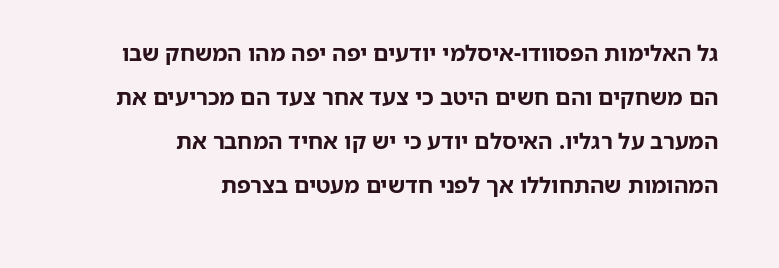גל האלימות הפסוודו-איסלמי יודעים יפה יפה מהו המשחק שבו הם משחקים והם חשים היטב כי צעד אחר צעד הם מכריעים את המערב על רגליו. האיסלם יודע כי יש קו אחיד המחבר את המהומות שהתחוללו אך לפני חדשים מעטים בצרפת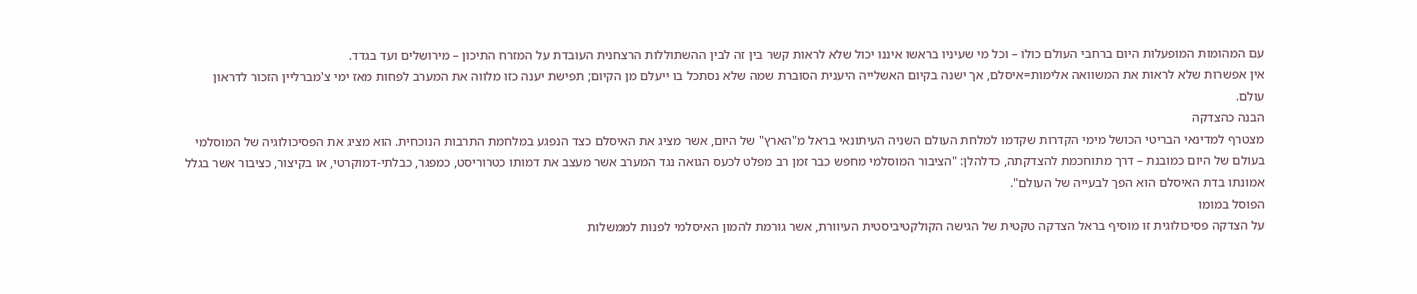עם המהומות המופעלות היום ברחבי העולם כולו – וכל מי שעיניו בראשו איננו יכול שלא לראות קשר בין זה לבין ההשתוללות הרצחנית העובדת על המזרח התיכון – מירושלים ועד בגדד.
אין אפשרות שלא לראות את המשוואה אלימות=איסלם, אך ישנה בקיום האשלייה היענית הסוברת שמה שלא נסתכל בו ייעלם מן הקיום; תפישת יענה כזו מלווה את המערב לפחות מאז ימי צ'מברליין הזכור לדראון עולם.
הבנה כהצדקה
מצטרף למדינאי הבריטי הכושל מימי הקדרות שקדמו למלחת העולם השניה העיתונאי בראל מ"הארץ" של היום, אשר מציג את האיסלם כצד הנפגע במלחמת התרבות הנוכחית. הוא מציג את הפסיכולוגיה של המוסלמי בעולם של היום כמובנת – דרך מתוחכמת להצדקתה, כדלהלן: "הציבור המוסלמי מחפש כבר זמן רב מפלט לכעס הגואה נגד המערב אשר מעצב את דמותו כטרוריסט, כמפגר, כבלתי-דמוקרטי, או בקיצור, כציבור אשר בגלל אמונתו בדת האיסלם הוא הפך לבעייה של העולם".
הפוסל במומו
על הצדקה פסיכולוגית זו מוסיף בראל הצדקה טקטית של הגישה הקולקטיביסטית העיוורת, אשר גורמת להמון האיסלמי לפנות לממשלות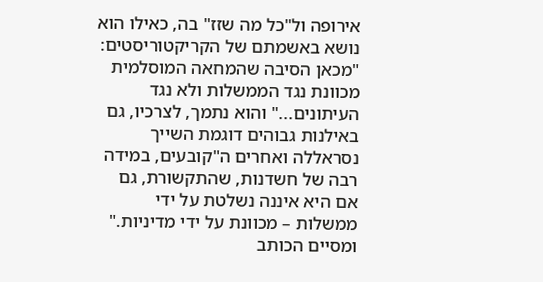אירופה ול"כל מה שזז" בה, כאילו הוא נושא באשמתם של הקריקטוריסטים: "מכאן הסיבה שהמחאה המוסלמית מכוונת נגד הממשלות ולא נגד העיתונים..." והוא נתמך, לצרכיו, גם באילנות גבוהים דוגמת השייך נסראללה ואחרים ה"קובעים, במידה רבה של חשדנות, שהתקשורת, גם אם היא איננה נשלטת על ידי ממשלות – מכוונת על ידי מדיניות."
ומסיים הכותב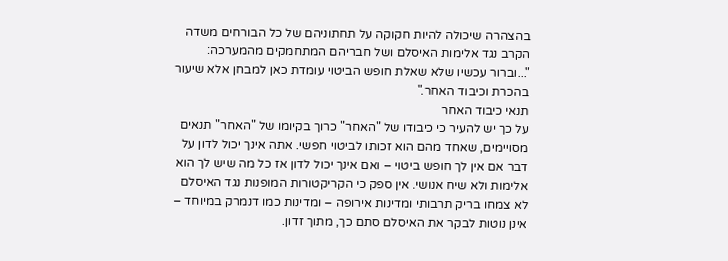בהצהרה שיכולה להיות חקוקה על תחתוניהם של כל הבורחים משדה הקרב נגד אלימות האיסלם ושל חבריהם המתחמקים מהמערכה: "...וברור עכשיו שלא שאלת חופש הביטוי עומדת כאן למבחן אלא שיעור בהכרת וכיבוד האחר."
תנאי כיבוד האחר
על כך יש להעיר כי כיבודו של "האחר" כרוך בקיומו של "האחר" תנאים מסויימים, שאחד מהם הוא זכותו לביטוי חפשי. אתה אינך יכול לדון על דבר אם אין לך חופש ביטוי – ואם אינך יכול לדון אז כל מה שיש לך הוא אלימות ולא שיח אנושי. אין ספק כי הקריקטורות המופנות נגד האיסלם לא צמחו בריק תרבותי ומדינות אירופה – ומדינות כמו דנמרק במיוחד – אינן נוטות לבקר את האיסלם סתם כך, מתוך זדון.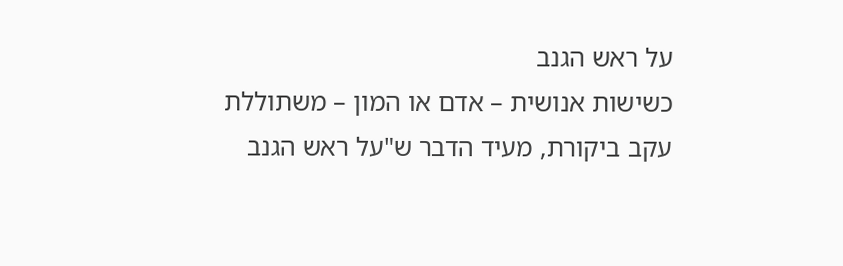על ראש הגנב
כשישות אנושית – אדם או המון – משתוללת עקב ביקורת, מעיד הדבר ש"על ראש הגנב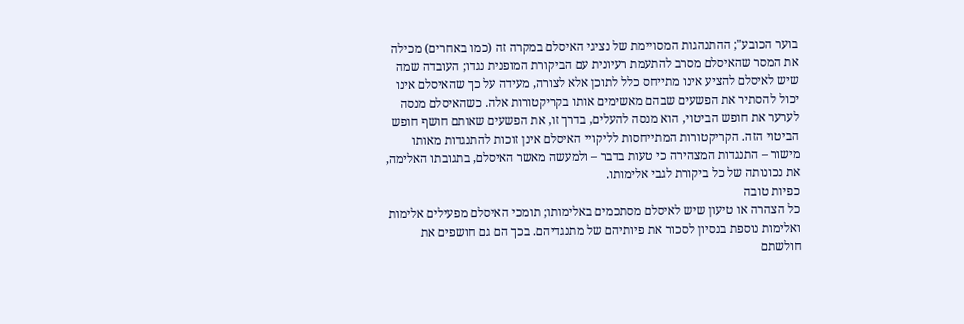בוער הכובע"; ההתנהגות המסויימת של נציגי האיסלם במקרה זה (כמו באחרים) מכילה את המסר שהאיסלם מסרב להתעמת רעיונית עם הביקורת המופנית נגדו; העובדה שמה שיש לאיסלם להציע אינו מתייחס כלל לתוכן אלא לצורה, מעידה על כך שהאיסלם אינו יכול להסתיר את הפשעים שבהם מאשימים אותו בקריקטורות אלה. כשהאיסלם מנסה לערער את חופש הביטוי, הוא מנסה להעלים, בדרך זו, את הפשעים שאותם חושף חופש הביטוי הזה. הקריקטורות המתייחסות לליקויי האיסלם אינן זוכות להתנגדות מאותו מישור – התנגדות המצהירה כי טעות בדבר – ולמעשה מאשר האיסלם, בתגובתו האלימה, את נכונותה של כל ביקורת לגבי אלימותו.
כפיות טובה
כל הצהרה או טיעון שיש לאיסלם מסתכמים באלימותו; תומכי האיסלם מפעילים אלימות ואלימות נוספת בנסיון לסכור את פיותיהם של מתנגדיהם. בכך הם גם חושפים את חולשתם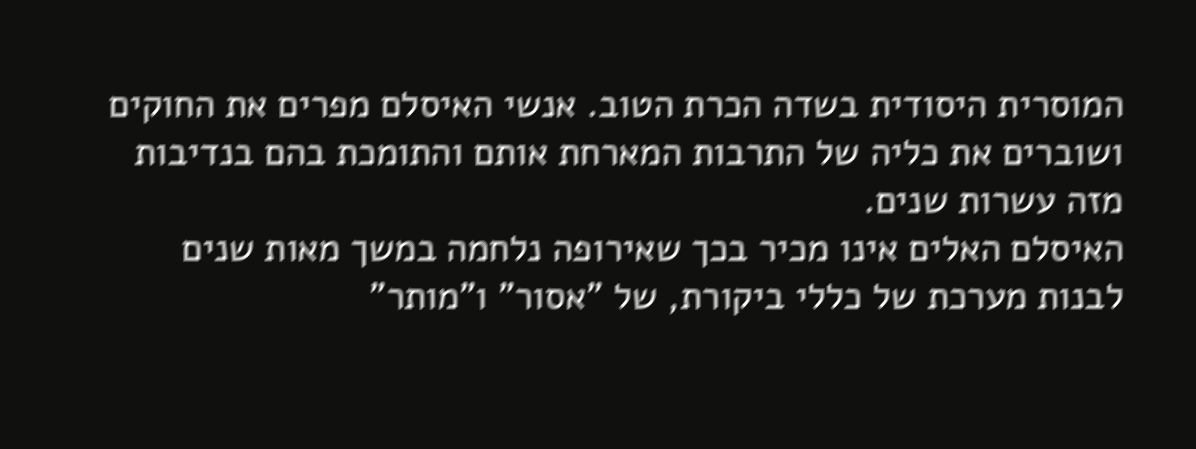המוסרית היסודית בשדה הכרת הטוב. אנשי האיסלם מפרים את החוקים ושוברים את כליה של התרבות המארחת אותם והתומכת בהם בנדיבות מזה עשרות שנים.
האיסלם האלים אינו מכיר בכך שאירופה נלחמה במשך מאות שנים לבנות מערכת של כללי ביקורת, של "אסור" ו"מותר"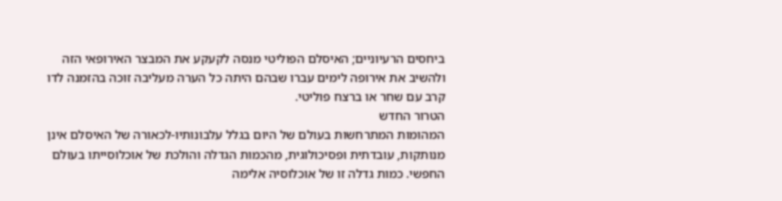ביחסים הרעיוניים; האיסלם הפוליטי מנסה לקעקע את המבצר האירופאי הזה ולהשיב את אירופה לימים עברו שבהם היתה כל הערה מעליבה זוכה בהזמנה לדו קרב עם שחר או ברצח פוליטי.
הטרור החדש
המהומות המתרחשות בעולם של היום בגלל עלבונותיו-לכאורה של האיסלם אינן מנותקות, עובדתית ופסיכולוגית, מהכמות הגדלה והולכת של אוכלוסייתו בעולם החפשי. כמות גדלה זו של אוכלוסיה אלימה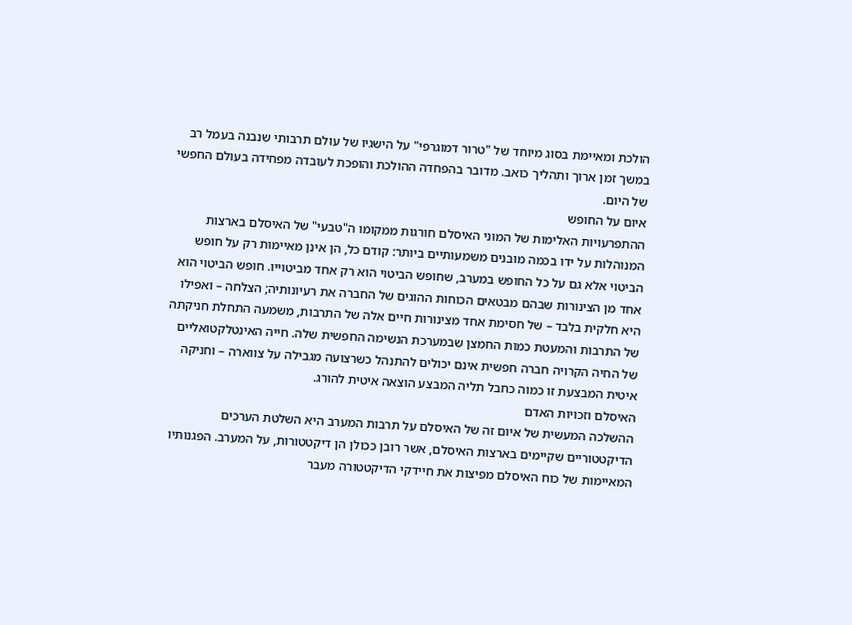הולכת ומאיימת בסוג מיוחד של "טרור דמוגרפי" על הישגיו של עולם תרבותי שנבנה בעמל רב במשך זמן ארוך ותהליך כואב. מדובר בהפחדה ההולכת והופכת לעובדה מפחידה בעולם החפשי של היום.
איום על החופש
ההתפרעויות האלימות של המוני האיסלם חורגות ממקומו ה"טבעי" של האיסלם בארצות המנוהלות על ידו בכמה מובנים משמעותיים ביותר: קודם כל, הן אינן מאיימות רק על חופש הביטוי אלא גם על כל החופש במערב, שחופש הביטוי הוא רק אחד מביטוייו. חופש הביטוי הוא אחד מן הצינורות שבהם מבטאים הכוחות ההוגים של החברה את רעיונותיה; הצלחה – ואפילו היא חלקית בלבד – של חסימת אחד מצינורות חיים אלה של התרבות, משמעה התחלת חניקתה של התרבות והמעטת כמות החמצן שבמערכת הנשימה החפשית שלה. חייה האינטלקטואליים של החיה הקרויה חברה חפשית אינם יכולים להתנהל כשרצועה מגבילה על צווארה – וחניקה איטית המבצעת זו כמוה כחבל תליה המבצע הוצאה איטית להורג.
האיסלם וזכויות האדם
ההשלכה המעשית של איום זה של האיסלם על תרבות המערב היא השלטת הערכים הדיקטטוריים שקיימים בארצות האיסלם, אשר רובן ככולן הן דיקטטורות, על המערב. הפגנותיו המאיימות של כוח האיסלם מפיצות את חיידקי הדיקטטורה מעבר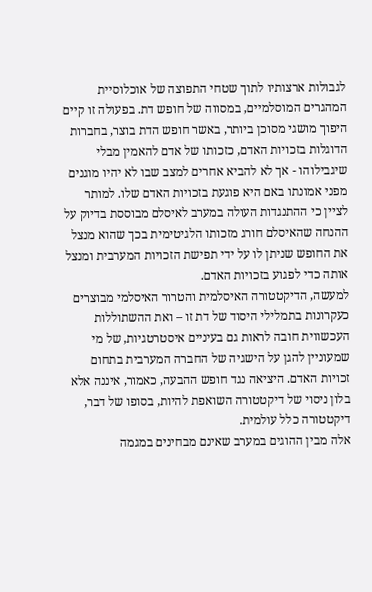לגבולות ארצותיו לתוך שטחי התפוצה של אוכלוסיית המהגרים המוסלמיים, במסווה של חופש דת. בפעולה זו קיים היפוך מושגי מסוכן ביותר, באשר חופש הדת בוצר, בחברות הדוגלות בזכויות האדם, כזכותו של אדם להאמין מבלי שיגבילוהו - אך לא להביא אחרים למצב שבו לא יהיו מוגנים מפני אמונתו באם היא פוגעת בזכויות האדם שלו. למותר לציין כי ההתנגדות העולה במערב לאיסלם מבוססת בדיוק על ההנחה שהאיסלם חורג מזכותו הלגיטימית בכך שהוא מנצל את החופש שניתן לו על ידי תפישת הזכויות המערבית ומנצל אותה כדי לפגוע בזכויות האדם.
למעשה, הדיקטטורה האיסלמית והטרור האיסלמי מבוצרים כעקרונות בתמלילי היסוד של דת זו – ואת ההשתוללות העכשווית חובה לראות גם בעיניים איסטרטגיות, של מי שמעוניין להגן על הישגיה של החברה המערבית בתחום זכויות האדם. היציאה נגד חופש ההבעה, כאמור, איננה אלא בלון ניסוי של דיקטטורה השואפת להיות, בסופו של דבר, דיקטטורה כלל עולמית.
אלה מבין ההוגים במערב שאינם מבחינים במגמה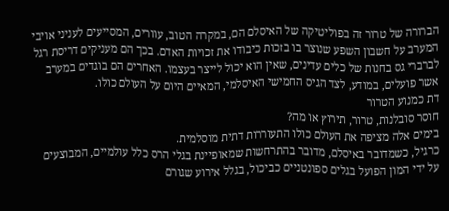הברורה של טרור זה בפוליטיקה של האיסלם הם, במקרה הטוב, עוורים, המסייעים לעניני אויבי המערב על חשבון השפע שנוצר בו בזכות כיבודו את זכויות האדם. בכך הם מעניקים דריסת רגל לברברי גס בחנות של כלים עדינים, שאין הוא יכול לייצר בעצמו. האחרים הם בוגדים במערב אשר פועלים, במודע, לצד הגיס החמישי האיסלמי, המאיים היום על העולם כולו.
דת כמנוע הטרור
חוסר סובלנות, טרור, תירוץ או מה?
בימים אלה מציפה את העולם כולו התעוררות דתית מוסלמית.
כרגיל, כשמדובר באיסלם, מדובר בהתרחשות שמאופיינת בגלי הרס כלל עולמיים, המבוצעים על ידי המון הפועל בגלים ספונטניים כביכול, בגלל אירוע שגורם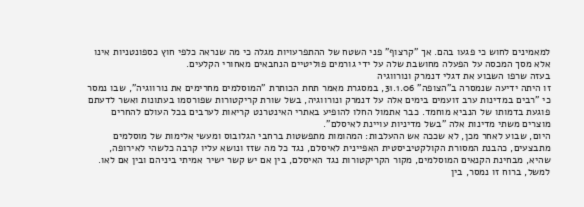למאמינים לחוש כי פגעו בהם. אך "קרצוף" פני השטח של ההתפרעויות מגלה כי מה שנראה כלפי חוץ כספונטניות אינו אלא מסך המכסה על הפעלה מחושבת שלה על ידי גורמים פוליטיים הנחבאים מאחורי הקלעים.
בעזה שרפו השבוע את דגלי דנמרק ונורווגיה
זו היתה ידיעה שנמסרה ב"הצופה" 31.1.06, במסגרת מאמר תחת הכותרת "המוסלמים מחרימים את נורווגיה", שבו נמסר כי "רבים במדינות ערב זועמים בימים אלה על דנמרק ונורווגיה, בשל שורת קריקטורות שפורסמו בעתונות ואשר לדעתם פוגעת בדמותו של הנביא מוחמד. כבר אתמול החלו להופיע באתרי האינטרנט קריאות לערבים בכל העולם להחרים מוצרים משתי מדינות אלה "בשל מדיניות עויינת לאיסלם".
היום, שבוע לאחר מכן, לא שככה אש ההעלבות: המהומות מתפשטות ברחבי הגלובוס ומעשי אלימות של מוסלמים מתבצעים, כהבנת המסורת הקולקטיביסטית האפיינית לאיסלם, נגד כל מה שזז ונושא עליו קרבה כלשהי לאירופה, שהיא, מבחינת הקנאים המוסלמים, מקור הקריקטורות נגד האיסלם, בין אם יש קשר ישיר אמיתי ביניהם ובין אם לאו. למשל, ברוח זו נמסר, בין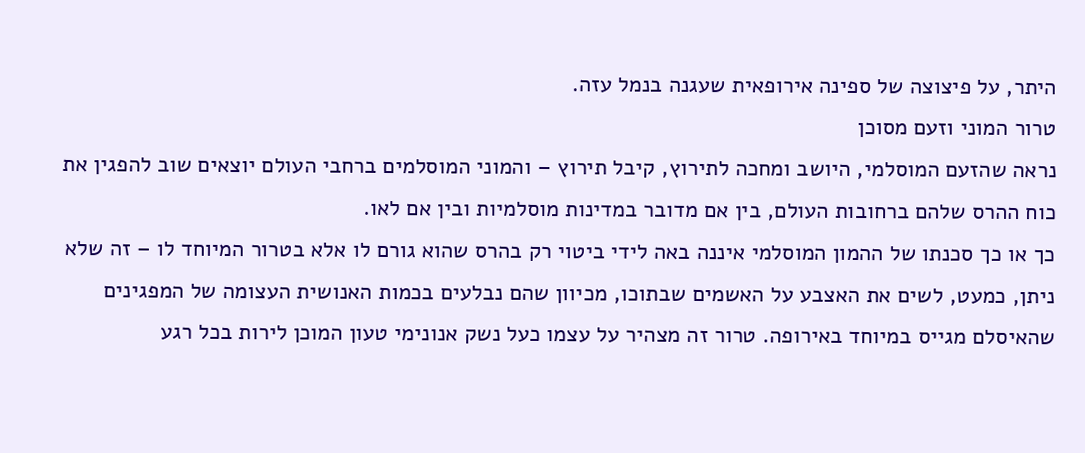היתר, על פיצוצה של ספינה אירופאית שעגנה בנמל עזה.
טרור המוני וזעם מסוכן
נראה שהזעם המוסלמי, היושב ומחכה לתירוץ, קיבל תירוץ – והמוני המוסלמים ברחבי העולם יוצאים שוב להפגין את כוח ההרס שלהם ברחובות העולם, בין אם מדובר במדינות מוסלמיות ובין אם לאו.
כך או כך סכנתו של ההמון המוסלמי איננה באה לידי ביטוי רק בהרס שהוא גורם לו אלא בטרור המיוחד לו – זה שלא ניתן, כמעט, לשים את האצבע על האשמים שבתוכו, מכיוון שהם נבלעים בכמות האנושית העצומה של המפגינים שהאיסלם מגייס במיוחד באירופה. טרור זה מצהיר על עצמו כעל נשק אנונימי טעון המוכן לירות בכל רגע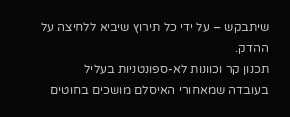שיתבקש – על ידי כל תירוץ שיביא ללחיצה על ההדק.
תכנון קר וכוונות לא-ספונטניות בעליל
בעובדה שמאחורי האיסלם מושכים בחוטים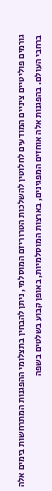גורמים פוליטיים ציניים המודעים לחלוטין להשלכות הטרוריזם המוסלמי, ניתן להבחין בתצלומי ההפגנות המתרחשות בימים אלה ברחבי העולם. בהפגנות אלה אוחזים המפגינים, בארצות המוסלמיות, באופן קבוע בשלטים בשפה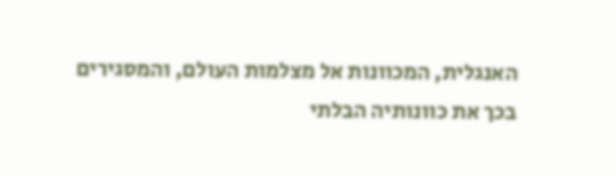האנגלית, המכוונות אל מצלמות העולם, והמסגירים בכך את כוונותיה הבלתי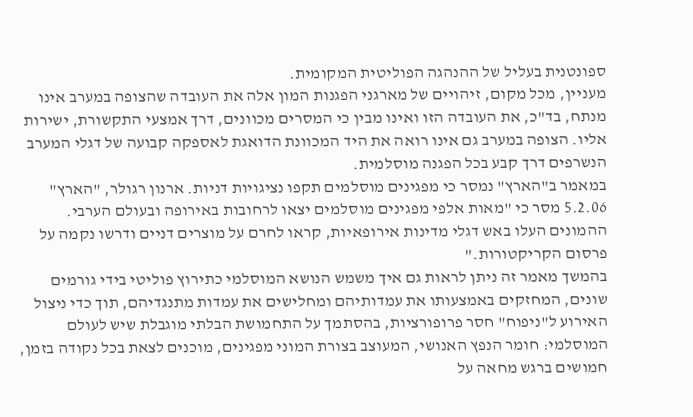ספונטנית בעליל של ההנהגה הפוליטית המקומית.
מעניין, מכל מקום, זיהויים של מארגני הפגנות המון אלה את העובדה שהצופה במערב אינו מנתח, בד"כ, את העובדה הזו ואינו מבין כי המסרים מכוונים, דרך אמצעי התקשורת, ישירות אליו. הצופה במערב גם אינו רואה את היד המכוונת הדואגת לאספקה קבועה של דגלי המערב הנשרפים דרך קבע בכל הפגנה מוסלמית.
במאמר ב"הארץ" נמסר כי מפגינים מוסלמים תקפו נציגויות דניות. ארנון רגולר, "הארץ" 5.2.06 מסר כי "מאות אלפי מפגינים מוסלמים יצאו לרחובות באירופה ובעולם הערבי. ההמונים העלו באש דגלי מדינות אירופאיות, קראו לחרם על מוצרים דניים ודרשו נקמה על פרסום הקריקטורות."
בהמשך מאמר זה ניתן לראות גם איך משמש הנושא המוסלמי כתירוץ פוליטי בידי גורמים שונים, המחזקים באמצעותו את עמדותיהם ומחלישים את עמדות מתנגדיהם, תוך כדי ניצול האירוע ל"ניפוח" חסר פרופורציות, בהסתמך על התחמושת הבלתי מוגבלת שיש לעולם המוסלמי: חומר הנפץ האנושי, המעוצב בצורת המוני מפגינים, מוכנים לצאת בכל נקודה בזמן, חמושים ברגש מחאה על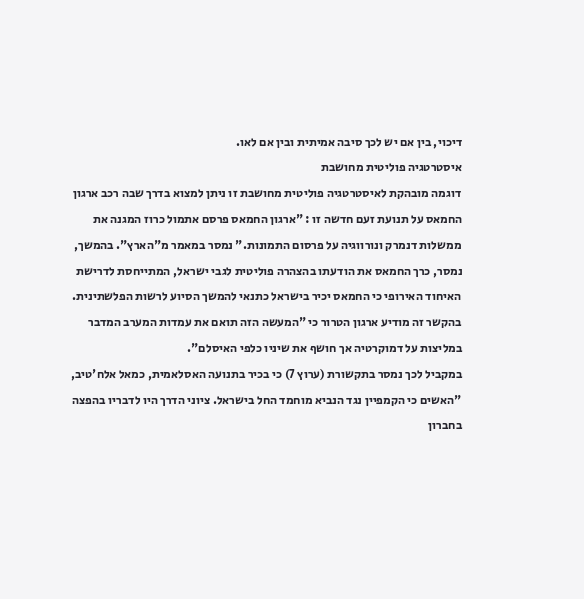דיכוי, בין אם יש לכך סיבה אמיתית ובין אם לאו.
איסטרטגיה פוליטית מחושבת
דוגמה מובהקת לאיסטרטגיה פוליטית מחושבת זו ניתן למצוא בדרך שבה רכב ארגון החמאס על תנועת זעם חדשה זו : "ארגון החמאס פרסם אתמול כרוז המגנה את ממשלות דנמרק ונורווגיה על פרסום התמונות." נמסר במאמר מ"הארץ". בהמשך, נמסר, כרך החמאס את הודעתו בהצהרה פוליטית לגבי ישראל, המתייחסת לדרישת האיחוד האירופי כי החמאס יכיר בישראל כתנאי להמשך הסיוע לרשות הפלשתינית. בהקשר זה מודיע ארגון הטרור כי "המעשה הזה תואם את עמדות המערב המדבר במליצות על דמוקרטיה אך חושף את שיניו כלפי האיסלם".
במקביל לכך נמסר בתקשורת (ערוץ 7) כי בכיר בתנועה האסלאמית, כמאל אלח'טיב, "האשים כי הקמפיין נגד הנביא מוחמד החל בישראל. ציוני הדרך היו לדבריו בהפצה בחברון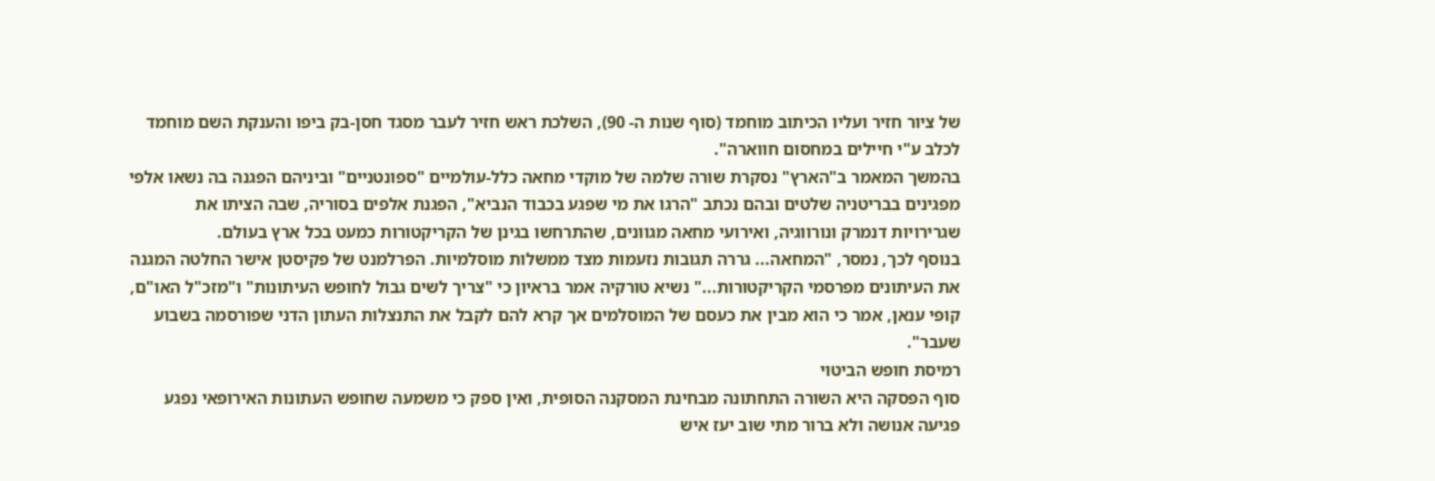של ציור חזיר ועליו הכיתוב מוחמד (סוף שנות ה- 90), השלכת ראש חזיר לעבר מסגד חסן-בק ביפו והענקת השם מוחמד לכלב ע"י חיילים במחסום חווארה".
בהמשך המאמר ב"הארץ" נסקרת שורה שלמה של מוקדי מחאה כלל-עולמיים "ספונטניים" וביניהם הפגנה בה נשאו אלפי מפגינים בבריטניה שלטים ובהם נכתב "הרגו את מי שפגע בכבוד הנביא", הפגנת אלפים בסוריה, שבה הציתו את שגרירויות דנמרק ונורווגיה, ואירועי מחאה מגוונים, שהתרחשו בגינן של הקריקטורות כמעט בכל ארץ בעולם.
בנוסף לכך, נמסר, "המחאה... גררה תגובות נזעמות מצד ממשלות מוסלמיות. הפרלמנט של פקיסטן אישר החלטה המגנה את העיתונים מפרסמי הקריקטורות..." נשיא טורקיה אמר בראיון כי "צריך לשים גבול לחופש העיתונות" ו"מזכ"ל האו"ם, קופי ענאן, אמר כי הוא מבין את כעסם של המוסלמים אך קרא להם לקבל את התנצלות העתון הדני שפורסמה בשבוע שעבר".
רמיסת חופש הביטוי
סוף הפסקה היא השורה התחתונה מבחינת המסקנה הסופית, ואין ספק כי משמעה שחופש העתונות האירופאי נפגע פגיעה אנושה ולא ברור מתי שוב יעז איש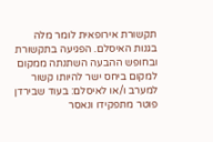תקשורת אירופאית לומר מלה בגנות האיסלם. הפגיעה בתקשורת ובחופש ההבעה השתנתה ממקום למקום ביחס ישר להיותו קשור למערב ו/או לאיסלם: בעוד שבירדן פוטר מתפקידו ונאסר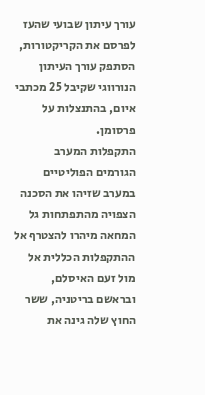עורך עיתון שבועי שהעז לפרסם את הקריקטורות, הסתפק עורך העיתון הנורווגי שקיבל 25 מכתבי איום, בהתנצלות על פרסומן.
התקפלות המערב
הגורמים הפוליטיים במערב שזיהו את הסכנה הצפויה מהתפתחות גל המחאה מיהרו להצטרף אל ההתקפלות הכללית אל מול זעם האיסלם, ובראשם בריטניה, ששר החוץ שלה גינה את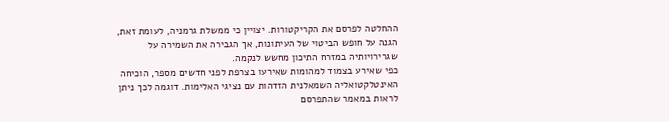ההחלטה לפרסם את הקריקטורות. יצויין כי ממשלת גרמניה, לעומת זאת, הגנה על חופש הביטוי של העיתונות, אך הגבירה את השמירה על שגרירויותיה במזרח התיכון מחשש לנקמה.
כפי שאירע בצמוד למהומות שאירעו בצרפת לפני חדשים מספר, הוכיחה האינטלקטואליה השמאלנית הזדהות עם נציגי האלימות. דוגמה לכך ניתן לראות במאמר שהתפרסם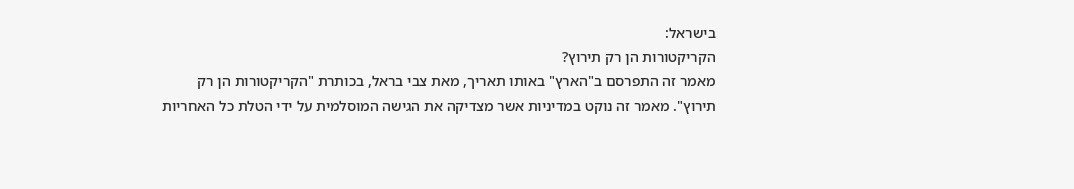בישראל:
הקריקטורות הן רק תירוץ?
מאמר זה התפרסם ב"הארץ" באותו תאריך, מאת צבי בראל, בכותרת "הקריקטורות הן רק תירוץ". מאמר זה נוקט במדיניות אשר מצדיקה את הגישה המוסלמית על ידי הטלת כל האחריות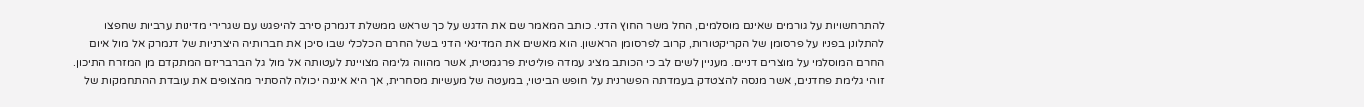להתרחשויות על גורמים שאינם מוסלמים, החל משר החוץ הדני. כותב המאמר שם את הדגש על כך שראש ממשלת דנמרק סירב להיפגש עם שגרירי מדינות ערביות שחפצו להתלונן בפניו על פרסומן של הקריקטורות, קרוב לפרסומן הראשון. הוא מאשים את המדינאי הדני בשל החרם הכלכלי שבו סיכן את חברותיה היצרניות של דנמרק אל מול איום החרם המוסלמי על מוצרים דניים. מעניין לשים לב כי הכותב מציג עמדה פוליטית פרגמטית, אשר מהווה גלימה מצויינת לעטותה אל מול גל הברבריזם המתקדם מן המזרח התיכון. זוהי גלימת פחדנים, אשר מנסה להצטדק בעמדתה הפשרנית על חופש הביטוי, במעטה של מעשיות מסחרית, אך היא איננה יכולה להסתיר מהצופים את עובדת ההתחמקות של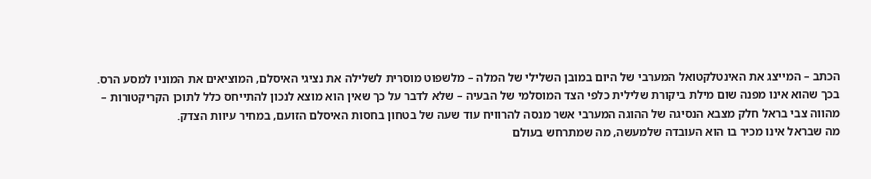הכתב – המייצג את האינטלקטואל המערבי של היום במובן השלילי של המלה – מלשפוט מוסרית לשלילה את נציגי האיסלם, המוציאים את המוניו למסע הרס.
בכך שהוא אינו מפנה שום מילת ביקורת שלילית כלפי הצד המוסלמי של הבעיה – שלא לדבר על כך שאין הוא מוצא לנכון להתייחס כלל לתוכן הקריקטורות – מהווה צבי בראל חלק מצבא הנסיגה של ההוגה המערבי אשר מנסה להרוויח עוד שעה של בטחון בחסות האיסלם הזועם, במחיר עיוות הצדק.
מה שבראל אינו מכיר בו הוא העובדה שלמעשה, מה שמתרחש בעולם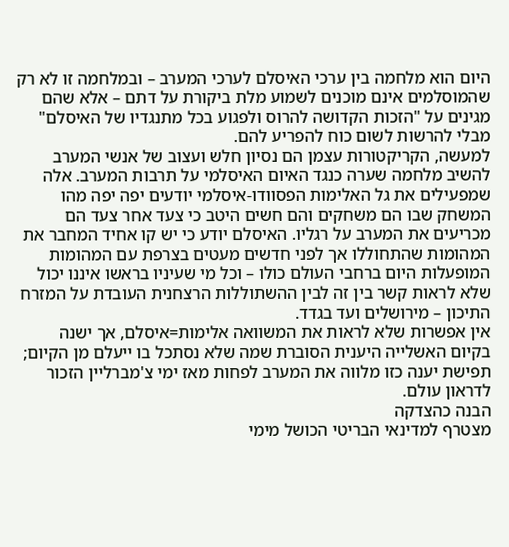היום הוא מלחמה בין ערכי האיסלם לערכי המערב – ובמלחמה זו לא רק שהמוסלמים אינם מוכנים לשמוע מלת ביקורת על דתם – אלא שהם מגינים על "הזכות הקדושה להרוס ולפגוע בכל מתנגדיו של האיסלם" מבלי להרשות לשום כוח להפריע להם.
למעשה, הקריקטורות עצמן הם נסיון חלש ועצוב של אנשי המערב להשיב מלחמה שערה כנגד האיום האיסלמי על תרבות המערב. אלה שמפעילים את גל האלימות הפסוודו-איסלמי יודעים יפה יפה מהו המשחק שבו הם משחקים והם חשים היטב כי צעד אחר צעד הם מכריעים את המערב על רגליו. האיסלם יודע כי יש קו אחיד המחבר את המהומות שהתחוללו אך לפני חדשים מעטים בצרפת עם המהומות המופעלות היום ברחבי העולם כולו – וכל מי שעיניו בראשו איננו יכול שלא לראות קשר בין זה לבין ההשתוללות הרצחנית העובדת על המזרח התיכון – מירושלים ועד בגדד.
אין אפשרות שלא לראות את המשוואה אלימות=איסלם, אך ישנה בקיום האשלייה היענית הסוברת שמה שלא נסתכל בו ייעלם מן הקיום; תפישת יענה כזו מלווה את המערב לפחות מאז ימי צ'מברליין הזכור לדראון עולם.
הבנה כהצדקה
מצטרף למדינאי הבריטי הכושל מימי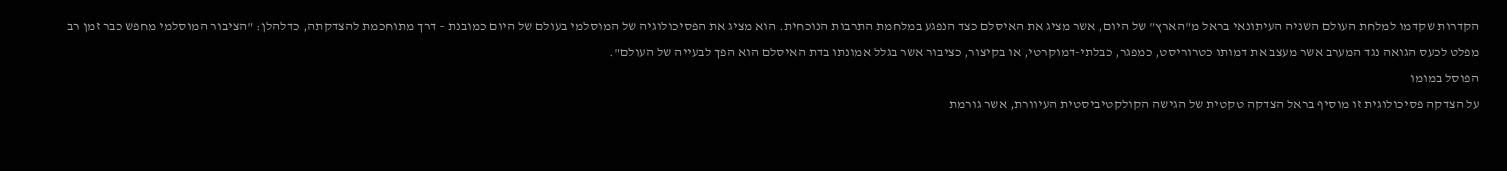הקדרות שקדמו למלחת העולם השניה העיתונאי בראל מ"הארץ" של היום, אשר מציג את האיסלם כצד הנפגע במלחמת התרבות הנוכחית. הוא מציג את הפסיכולוגיה של המוסלמי בעולם של היום כמובנת – דרך מתוחכמת להצדקתה, כדלהלן: "הציבור המוסלמי מחפש כבר זמן רב מפלט לכעס הגואה נגד המערב אשר מעצב את דמותו כטרוריסט, כמפגר, כבלתי-דמוקרטי, או בקיצור, כציבור אשר בגלל אמונתו בדת האיסלם הוא הפך לבעייה של העולם".
הפוסל במומו
על הצדקה פסיכולוגית זו מוסיף בראל הצדקה טקטית של הגישה הקולקטיביסטית העיוורת, אשר גורמת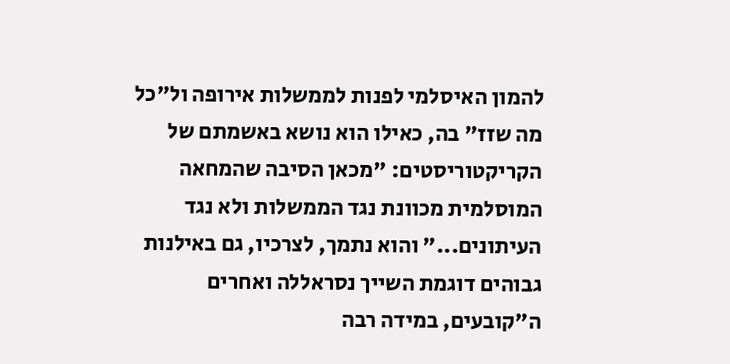להמון האיסלמי לפנות לממשלות אירופה ול"כל מה שזז" בה, כאילו הוא נושא באשמתם של הקריקטוריסטים: "מכאן הסיבה שהמחאה המוסלמית מכוונת נגד הממשלות ולא נגד העיתונים..." והוא נתמך, לצרכיו, גם באילנות גבוהים דוגמת השייך נסראללה ואחרים ה"קובעים, במידה רבה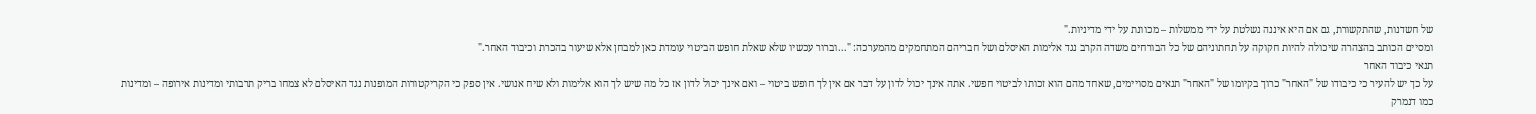של חשדנות, שהתקשורת, גם אם היא איננה נשלטת על ידי ממשלות – מכוונת על ידי מדיניות."
ומסיים הכותב בהצהרה שיכולה להיות חקוקה על תחתוניהם של כל הבורחים משדה הקרב נגד אלימות האיסלם ושל חבריהם המתחמקים מהמערכה: "...וברור עכשיו שלא שאלת חופש הביטוי עומדת כאן למבחן אלא שיעור בהכרת וכיבוד האחר."
תנאי כיבוד האחר
על כך יש להעיר כי כיבודו של "האחר" כרוך בקיומו של "האחר" תנאים מסויימים, שאחד מהם הוא זכותו לביטוי חפשי. אתה אינך יכול לדון על דבר אם אין לך חופש ביטוי – ואם אינך יכול לדון אז כל מה שיש לך הוא אלימות ולא שיח אנושי. אין ספק כי הקריקטורות המופנות נגד האיסלם לא צמחו בריק תרבותי ומדינות אירופה – ומדינות כמו דנמרק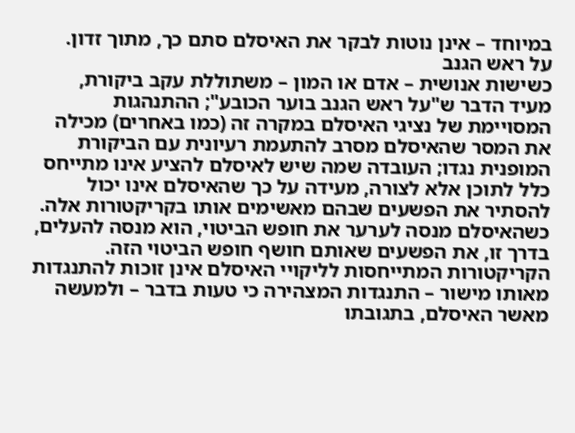במיוחד – אינן נוטות לבקר את האיסלם סתם כך, מתוך זדון.
על ראש הגנב
כשישות אנושית – אדם או המון – משתוללת עקב ביקורת, מעיד הדבר ש"על ראש הגנב בוער הכובע"; ההתנהגות המסויימת של נציגי האיסלם במקרה זה (כמו באחרים) מכילה את המסר שהאיסלם מסרב להתעמת רעיונית עם הביקורת המופנית נגדו; העובדה שמה שיש לאיסלם להציע אינו מתייחס כלל לתוכן אלא לצורה, מעידה על כך שהאיסלם אינו יכול להסתיר את הפשעים שבהם מאשימים אותו בקריקטורות אלה. כשהאיסלם מנסה לערער את חופש הביטוי, הוא מנסה להעלים, בדרך זו, את הפשעים שאותם חושף חופש הביטוי הזה. הקריקטורות המתייחסות לליקויי האיסלם אינן זוכות להתנגדות מאותו מישור – התנגדות המצהירה כי טעות בדבר – ולמעשה מאשר האיסלם, בתגובתו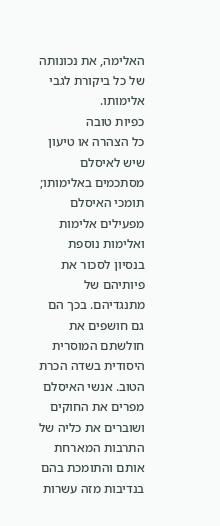האלימה, את נכונותה של כל ביקורת לגבי אלימותו.
כפיות טובה
כל הצהרה או טיעון שיש לאיסלם מסתכמים באלימותו; תומכי האיסלם מפעילים אלימות ואלימות נוספת בנסיון לסכור את פיותיהם של מתנגדיהם. בכך הם גם חושפים את חולשתם המוסרית היסודית בשדה הכרת הטוב. אנשי האיסלם מפרים את החוקים ושוברים את כליה של התרבות המארחת אותם והתומכת בהם בנדיבות מזה עשרות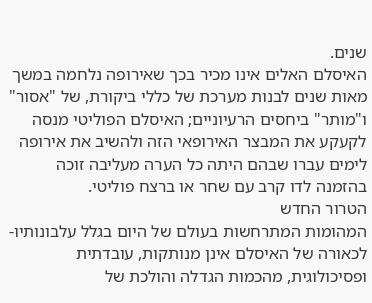שנים.
האיסלם האלים אינו מכיר בכך שאירופה נלחמה במשך מאות שנים לבנות מערכת של כללי ביקורת, של "אסור" ו"מותר" ביחסים הרעיוניים; האיסלם הפוליטי מנסה לקעקע את המבצר האירופאי הזה ולהשיב את אירופה לימים עברו שבהם היתה כל הערה מעליבה זוכה בהזמנה לדו קרב עם שחר או ברצח פוליטי.
הטרור החדש
המהומות המתרחשות בעולם של היום בגלל עלבונותיו-לכאורה של האיסלם אינן מנותקות, עובדתית ופסיכולוגית, מהכמות הגדלה והולכת של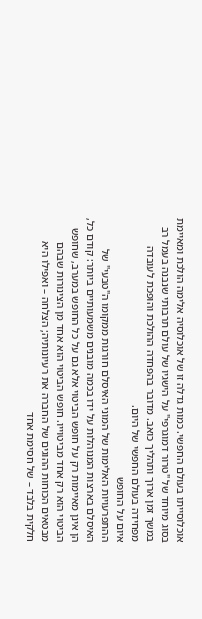אוכלוסייתו בעולם החפשי. כמות גדלה זו של אוכלוסיה אלימה הולכת ומאיימת בסוג מיוחד של "טרור דמוגרפי" על הישגיו של עולם תרבותי שנבנה בעמל רב במשך זמן ארוך ותהליך כואב. מדובר בהפחדה ההולכת והופכת לעובדה מפחידה בעולם החפשי של היום.
איום על החופש
ההתפרעויות האלימות של המוני האיסלם חורגות ממקומו ה"טבעי" של האיסלם בארצות המנוהלות על ידו בכמה מובנים משמעותיים ביותר: קודם כל, הן אינן מאיימות רק על חופש הביטוי אלא גם על כל החופש במערב, שחופש הביטוי הוא רק אחד מביטוייו. חופש הביטוי הוא אחד מן הצינורות שבהם מבטאים הכוחות ההוגים של החברה את רעיונותיה; הצלחה – ואפילו היא חלקית בלבד – של חסימת אחד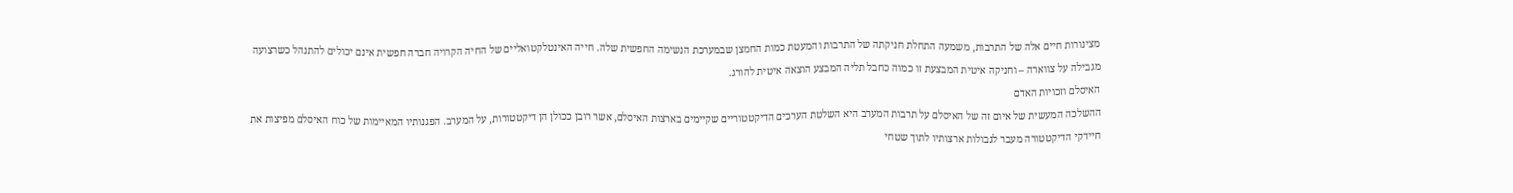מצינורות חיים אלה של התרבות, משמעה התחלת חניקתה של התרבות והמעטת כמות החמצן שבמערכת הנשימה החפשית שלה. חייה האינטלקטואליים של החיה הקרויה חברה חפשית אינם יכולים להתנהל כשרצועה מגבילה על צווארה – וחניקה איטית המבצעת זו כמוה כחבל תליה המבצע הוצאה איטית להורג.
האיסלם וזכויות האדם
ההשלכה המעשית של איום זה של האיסלם על תרבות המערב היא השלטת הערכים הדיקטטוריים שקיימים בארצות האיסלם, אשר רובן ככולן הן דיקטטורות, על המערב. הפגנותיו המאיימות של כוח האיסלם מפיצות את חיידקי הדיקטטורה מעבר לגבולות ארצותיו לתוך שטחי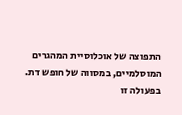התפוצה של אוכלוסיית המהגרים המוסלמיים, במסווה של חופש דת. בפעולה זו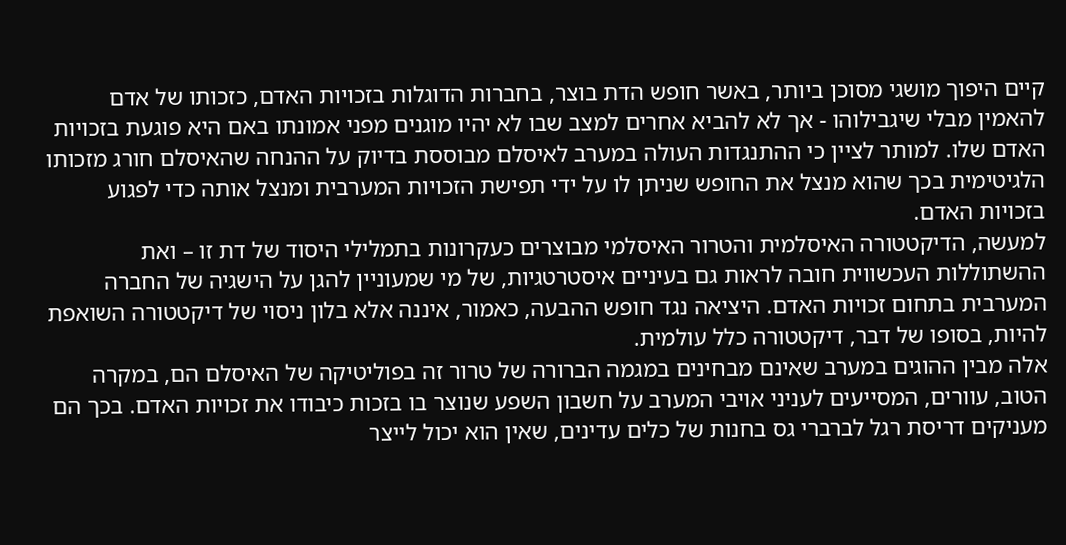קיים היפוך מושגי מסוכן ביותר, באשר חופש הדת בוצר, בחברות הדוגלות בזכויות האדם, כזכותו של אדם להאמין מבלי שיגבילוהו - אך לא להביא אחרים למצב שבו לא יהיו מוגנים מפני אמונתו באם היא פוגעת בזכויות האדם שלו. למותר לציין כי ההתנגדות העולה במערב לאיסלם מבוססת בדיוק על ההנחה שהאיסלם חורג מזכותו הלגיטימית בכך שהוא מנצל את החופש שניתן לו על ידי תפישת הזכויות המערבית ומנצל אותה כדי לפגוע בזכויות האדם.
למעשה, הדיקטטורה האיסלמית והטרור האיסלמי מבוצרים כעקרונות בתמלילי היסוד של דת זו – ואת ההשתוללות העכשווית חובה לראות גם בעיניים איסטרטגיות, של מי שמעוניין להגן על הישגיה של החברה המערבית בתחום זכויות האדם. היציאה נגד חופש ההבעה, כאמור, איננה אלא בלון ניסוי של דיקטטורה השואפת להיות, בסופו של דבר, דיקטטורה כלל עולמית.
אלה מבין ההוגים במערב שאינם מבחינים במגמה הברורה של טרור זה בפוליטיקה של האיסלם הם, במקרה הטוב, עוורים, המסייעים לעניני אויבי המערב על חשבון השפע שנוצר בו בזכות כיבודו את זכויות האדם. בכך הם מעניקים דריסת רגל לברברי גס בחנות של כלים עדינים, שאין הוא יכול לייצר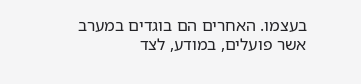בעצמו. האחרים הם בוגדים במערב אשר פועלים, במודע, לצד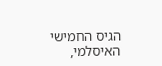הגיס החמישי האיסלמי,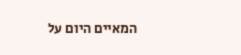המאיים היום על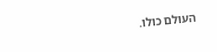העולם כולו.